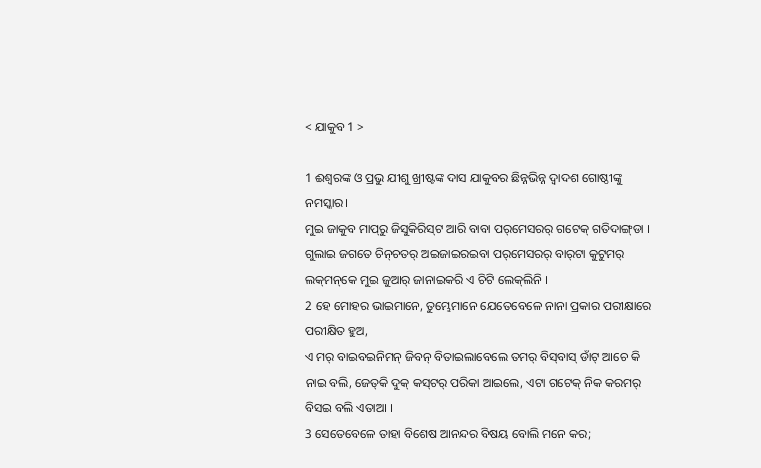< ଯାକୁବ 1 >

1 ଈଶ୍ବରଙ୍କ ଓ ପ୍ରଭୁ ଯୀଶୁ ଖ୍ରୀଷ୍ଟଙ୍କ ଦାସ ଯାକୁବର ଛିନ୍ନଭିନ୍ନ ଦ୍ୱାଦଶ ଗୋଷ୍ଠୀଙ୍କୁ ନମସ୍କାର।
ମୁଇ ଜାକୁବ ମାପ୍‌ରୁ ଜିସୁକିରିସ୍‌ଟ ଆରି ବାବା ପର୍‌ମେସରର୍‌ ଗଟେକ୍‌ ଗତିଦାଙ୍ଗ୍‌ଡା । ଗୁଲାଇ ଜଗତେ ଚିନ୍‌ଚତର୍‌ ଅଇଜାଇରଇବା ପର୍‌ମେସରର୍‌ ବାର୍‌ଟା କୁଟୁମର୍‌ ଲକ୍‌ମନ୍‌କେ ମୁଇ ଜୁଆର୍‌ ଜାନାଇକରି ଏ ଚିଟି ଲେକ୍‌ଲିନି ।
2 ହେ ମୋହର ଭାଇମାନେ, ତୁମ୍ଭେମାନେ ଯେତେବେଳେ ନାନା ପ୍ରକାର ପରୀକ୍ଷାରେ ପରୀକ୍ଷିତ ହୁଅ,
ଏ ମର୍‌ ବାଇବଇନିମନ୍‌ ଜିବନ୍‌ ବିତାଇଲାବେଲେ ତମର୍‌ ବିସ୍‌ବାସ୍‌ ଡାଁଟ୍‌ ଆଚେ କି ନାଇ ବଲି, ଜେତ୍‌କି ଦୁକ୍‌ କସ୍‌ଟର୍‌ ପରିକା ଆଇଲେ, ଏଟା ଗଟେକ୍‌ ନିକ କରମର୍‌ ବିସଇ ବଲି ଏତାଆ ।
3 ସେତେବେଳେ ତାହା ବିଶେଷ ଆନନ୍ଦର ବିଷୟ ବୋଲି ମନେ କର;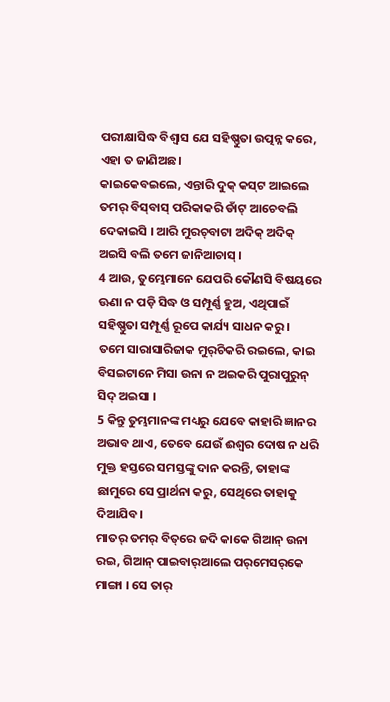ପରୀକ୍ଷାସିଦ୍ଧ ବିଶ୍ୱାସ ଯେ ସହିଷ୍ଣୁତା ଉତ୍ପନ୍ନ କରେ, ଏହା ତ ଜାଣିଅଛ।
କାଇକେବଇଲେ, ଏନ୍ତାରି ଦୁକ୍‌ କସ୍‌ଟ ଆଇଲେ ତମର୍‌ ବିସ୍‌ବାସ୍‌ ପରିକାକରି ଡାଁଟ୍‌ ଆଚେବଲି ଦେକାଇସି । ଆରି ମୁରଚ୍‌ବାଟା ଅଦିକ୍‌ ଅଦିକ୍‌ ଅଇସି ବଲି ତମେ ଜାନିଆଚାସ୍‌ ।
4 ଆଉ, ତୁମ୍ଭେମାନେ ଯେପରି କୌଣସି ବିଷୟରେ ଊଣା ନ ପଡ଼ି ସିଦ୍ଧ ଓ ସମ୍ପୂର୍ଣ୍ଣ ହୁଅ, ଏଥିପାଇଁ ସହିଷ୍ଣୁତା ସମ୍ପୂର୍ଣ୍ଣ ରୂପେ କାର୍ଯ୍ୟ ସାଧନ କରୁ।
ତମେ ସାରାସାରିଜାକ ମୁର୍‌ଚିକରି ରଇଲେ, କାଇ ବିସଇଟାନେ ମିସା ଉନା ନ ଅଇକରି ପୁରାପୁରୁନ୍‌ ସିଦ୍‌ ଅଇସା ।
5 କିନ୍ତୁ ତୁମ୍ଭମାନଙ୍କ ମଧ୍ୟରୁ ଯେବେ କାହାରି ଜ୍ଞାନର ଅଭାବ ଥାଏ, ତେବେ ଯେଉଁ ଈଶ୍ବର ଦୋଷ ନ ଧରି ମୁକ୍ତ ହସ୍ତରେ ସମସ୍ତଙ୍କୁ ଦାନ କରନ୍ତି, ତାହାଙ୍କ ଛାମୁରେ ସେ ପ୍ରାର୍ଥନା କରୁ, ସେଥିରେ ତାହାକୁ ଦିଆଯିବ।
ମାତର୍‌ ତମର୍‌ ବିତ୍‌ରେ ଜଦି କାକେ ଗିଆନ୍‌ ଉନା ରଇ, ଗିଆନ୍‌ ପାଇବାର୍‌ଆଲେ ପର୍‌ମେସର୍‌କେ ମାଙ୍ଗା । ସେ ତାର୍‍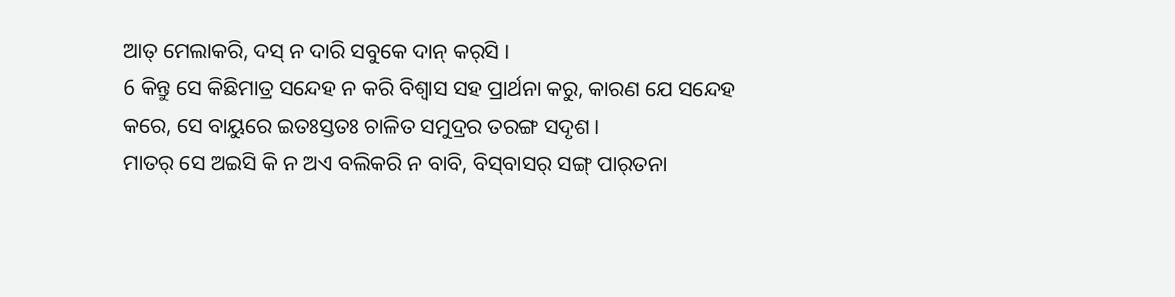ଆତ୍‌ ମେଲାକରି, ଦସ୍‌ ନ ଦାରି ସବୁକେ ଦାନ୍‌ କର୍‌ସି ।
6 କିନ୍ତୁ ସେ କିଛିମାତ୍ର ସନ୍ଦେହ ନ କରି ବିଶ୍ୱାସ ସହ ପ୍ରାର୍ଥନା କରୁ, କାରଣ ଯେ ସନ୍ଦେହ କରେ, ସେ ବାୟୁରେ ଇତଃସ୍ତତଃ ଚାଳିତ ସମୁଦ୍ରର ତରଙ୍ଗ ସଦୃଶ।
ମାତର୍‌ ସେ ଅଇସି କି ନ ଅଏ ବଲିକରି ନ ବାବି, ବିସ୍‌ବାସର୍‌ ସଙ୍ଗ୍‍ ପାର୍‌ତନା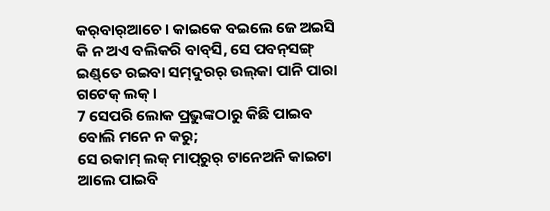କର୍‌ବାର୍‌ଆଚେ । କାଇକେ ବଇଲେ ଜେ ଅଇସି କି ନ ଅଏ ବଲିକରି ବାବ୍‌ସି, ସେ ପବନ୍‌ସଙ୍ଗ୍‍ ଇଣ୍ଡ୍‌ତେ ରଇବା ସମ୍‌ଦୁରର୍‌ ଉଲ୍‌କା ପାନି ପାରା ଗଟେକ୍‌ ଲକ୍‌ ।
7 ସେପରି ଲୋକ ପ୍ରଭୁଙ୍କଠାରୁ କିଛି ପାଇବ ବୋଲି ମନେ ନ କରୁ;
ସେ ରକାମ୍‌ ଲକ୍‌ ମାପ୍‌ରୁର୍‌ ଟାନେଅନି କାଇଟା ଆଲେ ପାଇବି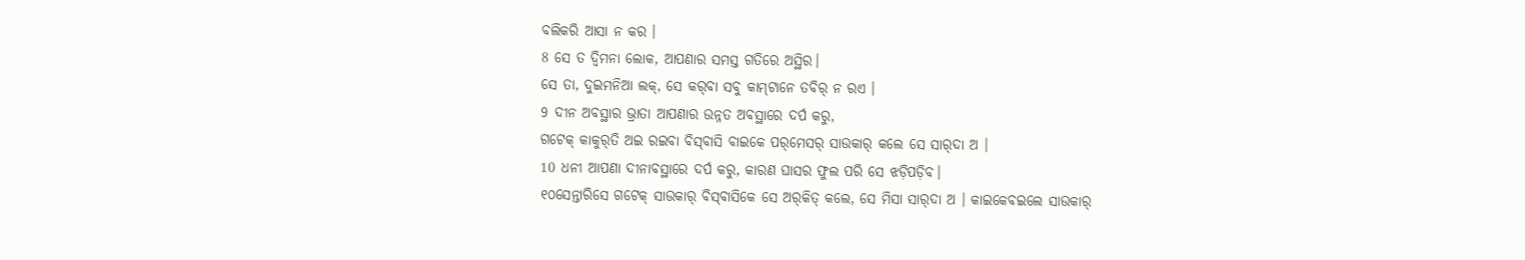ବଲିକରି ଆସା ନ କର ।
8 ସେ ତ ଦ୍ୱିମନା ଲୋକ, ଆପଣାର ସମସ୍ତ ଗତିରେ ଅସ୍ଥିର।
ସେ ତା, ଦୁଇମନିଆ ଲକ୍‌, ସେ କର୍‌ବା ସବୁ କାମ୍‌ଟାନେ ତବିର୍‌ ନ ରଏ ।
9 ଦୀନ ଅବସ୍ଥାର ଭ୍ରାତା ଆପଣାର ଉନ୍ନତ ଅବସ୍ଥାରେ ଦର୍ପ କରୁ,
ଗଟେକ୍‌ କାକୁର୍‌ତି ଅଇ ରଇବା ବିସ୍‌ବାସି ବାଇକେ ପର୍‌ମେସର୍‌ ସାଉକାର୍‌ କଲେ ସେ ସାର୍‌ଦା ଅ ।
10 ଧନୀ ଆପଣା ଦୀନାବସ୍ଥାରେ ଦର୍ପ କରୁ, କାରଣ ଘାସର ଫୁଲ ପରି ସେ ଝଡ଼ିପଡ଼ିବ।
୧୦ସେନ୍ତାରିସେ ଗଟେକ୍‍ ସାଉକାର୍‍ ବିସ୍‌ବାସିକେ ସେ ଅର୍‌କିତ୍‌ କଲେ, ସେ ମିସା ସାର୍‌ଦା ଅ । କାଇକେବଇଲେ ସାଉକାର୍‌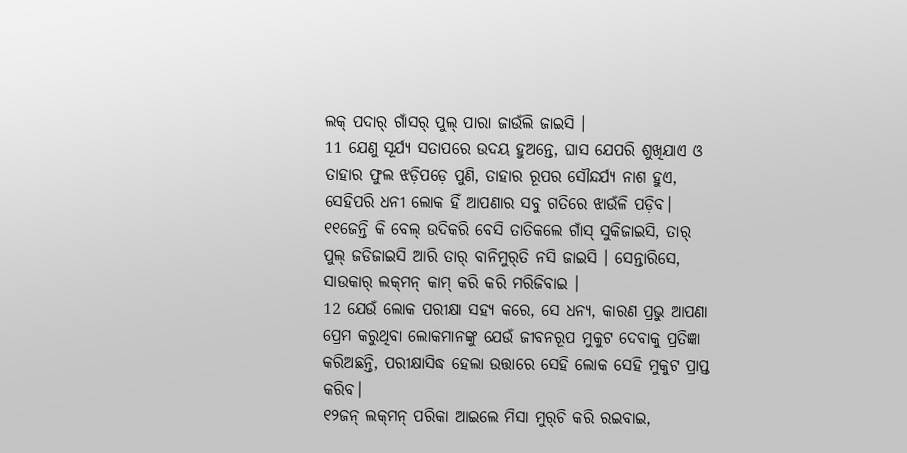ଲକ୍‌ ପଦାର୍‌ ଗାଁସର୍‌ ପୁଲ୍‌ ପାରା ଜାଉଁଲି ଜାଇସି ।
11 ଯେଣୁ ସୂର୍ଯ୍ୟ ସତାପରେ ଉଦୟ ହୁଅନ୍ତେ, ଘାସ ଯେପରି ଶୁଖିଯାଏ ଓ ତାହାର ଫୁଲ ଝଡ଼ିପଡ଼େ ପୁଣି, ତାହାର ରୂପର ସୌନ୍ଦର୍ଯ୍ୟ ନାଶ ହୁଏ, ସେହିପରି ଧନୀ ଲୋକ ହିଁ ଆପଣାର ସବୁ ଗତିରେ ଝାଉଁଳି ପଡ଼ିବ।
୧୧ଜେନ୍ତି କି ବେଲ୍‌ ଉଦିକରି ବେସି ତାତିକଲେ ଗାଁସ୍‌ ସୁକିଜାଇସି, ତାର୍‌ ପୁଲ୍‌ ଜଡିଜାଇସି ଆରି ତାର୍‌ ବାନିମୁର୍‌ତି ନସି ଜାଇସି । ସେନ୍ତାରିସେ, ସାଉକାର୍‌ ଲକ୍‌ମନ୍‌ କାମ୍‌ କରି କରି ମରିଜିବାଇ ।
12 ଯେଉଁ ଲୋକ ପରୀକ୍ଷା ସହ୍ୟ କରେ, ସେ ଧନ୍ୟ, କାରଣ ପ୍ରଭୁ ଆପଣା ପ୍ରେମ କରୁଥିବା ଲୋକମାନଙ୍କୁ ଯେଉଁ ଜୀବନରୂପ ମୁକୁଟ ଦେବାକୁ ପ୍ରତିଜ୍ଞା କରିଅଛନ୍ତି, ପରୀକ୍ଷାସିଦ୍ଧ ହେଲା ଉତ୍ତାରେ ସେହି ଲୋକ ସେହି ମୁକୁଟ ପ୍ରାପ୍ତ କରିବ।
୧୨ଜନ୍‌ ଲକ୍‌ମନ୍‌ ପରିକା ଆଇଲେ ମିସା ମୁର୍‌ଚି କରି ରଇବାଇ,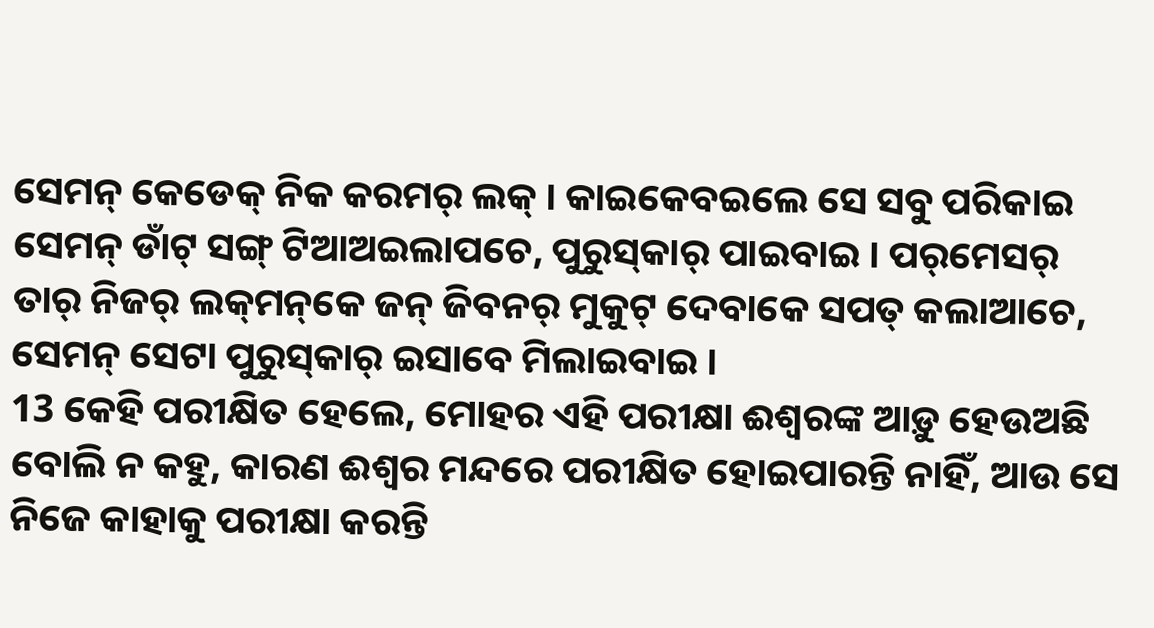ସେମନ୍‌ କେଡେକ୍‌ ନିକ କରମର୍‍ ଲକ୍‌ । କାଇକେବଇଲେ ସେ ସବୁ ପରିକାଇ ସେମନ୍‌ ଡାଁଟ୍‌ ସଙ୍ଗ୍‌ ଟିଆଅଇଲାପଚେ, ପୁରୁସ୍‌କାର୍‌ ପାଇବାଇ । ପର୍‌ମେସର୍‌ ତାର୍‌ ନିଜର୍‌ ଲକ୍‌ମନ୍‌କେ ଜନ୍‌ ଜିବନର୍‌ ମୁକୁଟ୍‌ ଦେବାକେ ସପତ୍‌ କଲାଆଚେ, ସେମନ୍‌ ସେଟା ପୁରୁସ୍‌କାର୍‌ ଇସାବେ ମିଲାଇବାଇ ।
13 କେହି ପରୀକ୍ଷିତ ହେଲେ, ମୋହର ଏହି ପରୀକ୍ଷା ଈଶ୍ବରଙ୍କ ଆଡ଼ୁ ହେଉଅଛି ବୋଲି ନ କହୁ, କାରଣ ଈଶ୍ବର ମନ୍ଦରେ ପରୀକ୍ଷିତ ହୋଇପାରନ୍ତି ନାହିଁ, ଆଉ ସେ ନିଜେ କାହାକୁ ପରୀକ୍ଷା କରନ୍ତି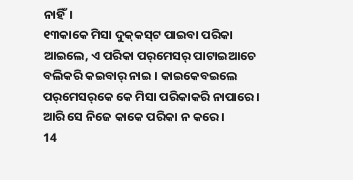ନାହିଁ।
୧୩କାକେ ମିସା ଦୁକ୍‌କସ୍‌ଟ ପାଇବା ପରିକା ଆଇଲେ, ଏ ପରିକା ପର୍‌ମେସର୍‌ ପାଟାଇଆଚେ ବଲିକରି କଇବାର୍‌ ନାଇ । କାଇକେବଇଲେ ପର୍‌ମେସର୍‌କେ କେ ମିସା ପରିକାକରି ନାପାରେ । ଆରି ସେ ନିଜେ କାକେ ପରିକା ନ କରେ ।
14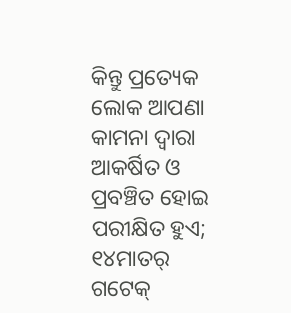କିନ୍ତୁ ପ୍ରତ୍ୟେକ ଲୋକ ଆପଣା କାମନା ଦ୍ୱାରା ଆକର୍ଷିତ ଓ ପ୍ରବଞ୍ଚିତ ହୋଇ ପରୀକ୍ଷିତ ହୁଏ;
୧୪ମାତର୍‌ ଗଟେକ୍‌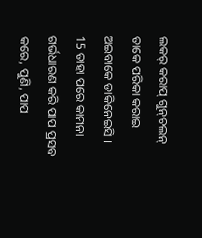ଲକର୍‍ କରାପ୍‌ ଗୁନ୍‌ଚଲନ୍‌ ତାକେ ପରିକା କରାଇ ଅଇବାକେ ଡାକିନେଇସି ।
15 ତାହା ପରେ କାମନା ଗର୍ଭଧାରଣ କରି ପାପ ପ୍ରସବ କରେ, ପୁଣି, ପାପ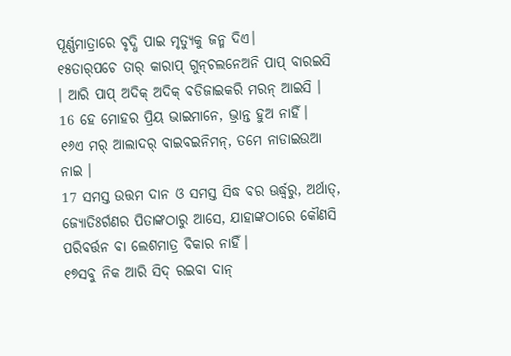ପୂର୍ଣ୍ଣମାତ୍ରାରେ ବୃଦ୍ଧି ପାଇ ମୃତ୍ୟୁକୁ ଜନ୍ମ ଦିଏ।
୧୫ତାର୍‌ପଚେ ତାର୍‌ କାରାପ୍‌ ଗୁନ୍‌ଚଲନେଅନି ପାପ୍‌ ବାରଇସି । ଆରି ପାପ୍‌ ଅଦିକ୍‌ ଅଦିକ୍‌ ବଡିଜାଇକରି ମରନ୍‌ ଆଇସି ।
16 ହେ ମୋହର ପ୍ରିୟ ଭାଇମାନେ, ଭ୍ରାନ୍ତ ହୁଅ ନାହିଁ।
୧୬ଏ ମର୍‌ ଆଲାଦର୍‌ ବାଇବଇନିମନ୍‌, ତମେ ନାଡାଇଉଆ ନାଇ ।
17 ସମସ୍ତ ଉତ୍ତମ ଦାନ ଓ ସମସ୍ତ ସିଦ୍ଧ ବର ଊର୍ଦ୍ଧ୍ୱରୁ, ଅର୍ଥାତ୍‍, ଜ୍ୟୋତିଃର୍ଗଣର ପିତାଙ୍କଠାରୁ ଆସେ, ଯାହାଙ୍କଠାରେ କୌଣସି ପରିବର୍ତ୍ତନ ବା ଲେଶମାତ୍ର ବିକାର ନାହିଁ।
୧୭ସବୁ ନିକ ଆରି ସିଦ୍‌ ରଇବା ଦାନ୍‌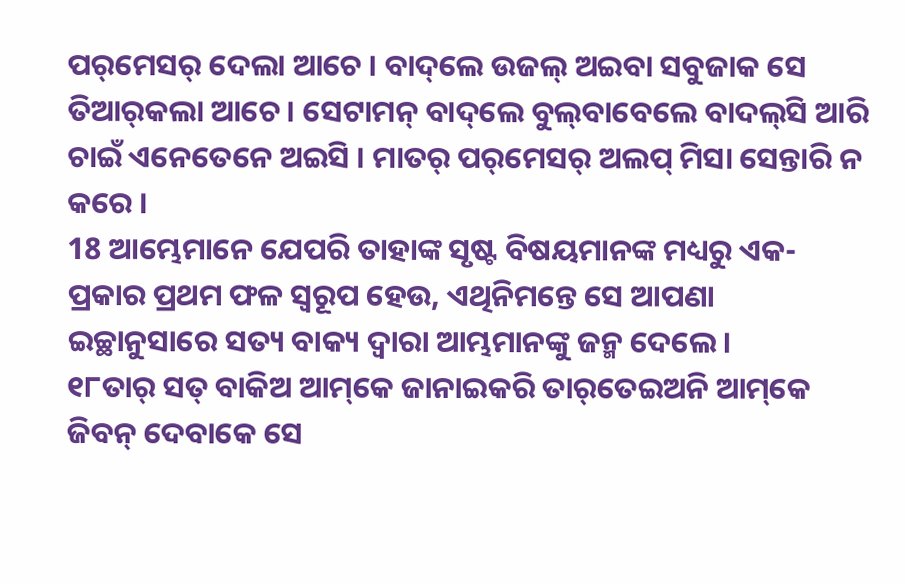ପର୍‌ମେସର୍‌ ଦେଲା ଆଚେ । ବାଦ୍‌ଲେ ଉଜଲ୍‌ ଅଇବା ସବୁଜାକ ସେ ତିଆର୍‌କଲା ଆଚେ । ସେଟାମନ୍‌ ବାଦ୍‌ଲେ ବୁଲ୍‌ବାବେଲେ ବାଦଲ୍‌ସି ଆରି ଚାଇଁ ଏନେତେନେ ଅଇସି । ମାତର୍‌ ପର୍‌ମେସର୍‌ ଅଲପ୍‌ ମିସା ସେନ୍ତାରି ନ କରେ ।
18 ଆମ୍ଭେମାନେ ଯେପରି ତାହାଙ୍କ ସୃଷ୍ଟ ବିଷୟମାନଙ୍କ ମଧ୍ୟରୁ ଏକ-ପ୍ରକାର ପ୍ରଥମ ଫଳ ସ୍ୱରୂପ ହେଉ, ଏଥିନିମନ୍ତେ ସେ ଆପଣା ଇଚ୍ଛାନୁସାରେ ସତ୍ୟ ବାକ୍ୟ ଦ୍ୱାରା ଆମ୍ଭମାନଙ୍କୁ ଜନ୍ମ ଦେଲେ।
୧୮ତାର୍‌ ସତ୍‌ ବାକିଅ ଆମ୍‌କେ ଜାନାଇକରି ତାର୍‌ତେଇଅନି ଆମ୍‌କେ ଜିବନ୍‌ ଦେବାକେ ସେ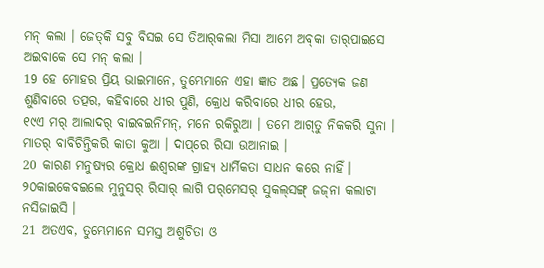ମନ୍‍ କଲା । ଜେତ୍‌କି ସବୁ ବିସଇ ସେ ତିଆର୍‌କଲା ମିସା ଆମେ ଅବ୍‌କା ତାର୍‌ପାଇସେ ଅଇବାକେ ସେ ମନ୍‍ କଲା ।
19 ହେ ମୋହର ପ୍ରିୟ ଭାଇମାନେ, ତୁମ୍ଭେମାନେ ଏହା ଜ୍ଞାତ ଅଛ। ପ୍ରତ୍ୟେକ ଜଣ ଶୁଣିବାରେ ତତ୍ପର, କହିବାରେ ଧୀର ପୁଣି, କ୍ରୋଧ କରିବାରେ ଧୀର ହେଉ,
୧୯ଏ ମର୍‌ ଆଲାଦର୍‌ ବାଇବଇନିମନ୍‌, ମନେ ରକିରୁଆ । ତମେ ଆଗ୍‌ତୁ ନିକକରି ସୁନା । ମାତର୍‌ ବାବିଚିନ୍ତିକରି କାତା କୁଆ । ଦାପ୍‌ରେ ରିସା ଉଆନାଇ ।
20 କାରଣ ମନୁଷ୍ୟର କ୍ରୋଧ ଈଶ୍ବରଙ୍କ ଗ୍ରାହ୍ୟ ଧାର୍ମିକତା ସାଧନ କରେ ନାହିଁ।
୨୦କାଇକେବଇଲେ ମୁନୁସର୍‌ ରିସାର୍‌ ଲାଗି ପର୍‌ମେସର୍‌ ସୁକଲ୍‌ସଙ୍ଗ୍‍ ଜଜ୍‌ନା କଲାଟା ନସିଜାଇସି ।
21 ଅତଏବ, ତୁମ୍ଭେମାନେ ସମସ୍ତ ଅଶୁଚିତା ଓ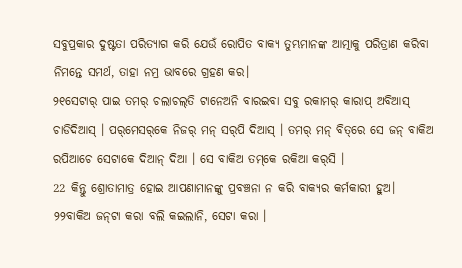ସବୁପ୍ରକାର ଦୁଷ୍ଟତା ପରିତ୍ୟାଗ କରି ଯେଉଁ ରୋପିତ ବାକ୍ୟ ତୁମ୍ଭମାନଙ୍କ ଆତ୍ମାକୁ ପରିତ୍ରାଣ କରିବା ନିମନ୍ତେ ସମର୍ଥ, ତାହା ନମ୍ର ଭାବରେ ଗ୍ରହଣ କର।
୨୧ସେଟାର୍‌ ପାଇ ତମର୍‌ ଚଲାଚଲ୍‌ତି ଟାନେଅନି ବାରଇବା ସବୁ ରକାମର୍‌ କାରାପ୍‌ ଅବିଆସ୍‌ ଚାଡିଦିଆସ୍‌ । ପର୍‌ମେସର୍‌କେ ନିଜର୍‌ ମନ୍‌ ସର୍‌ପି ଦିଆସ୍‌ । ତମର୍‌ ମନ୍‌ ବିତ୍‌ରେ ସେ ଜନ୍‌ ବାକିଅ ରପିଆଚେ ସେଟାକେ ଦିଆନ୍‌ ଦିଆ । ସେ ବାକିଅ ତମ୍‌କେ ରକିଆ କର୍‌ସି ।
22 କିନ୍ତୁ ଶ୍ରୋତାମାତ୍ର ହୋଇ ଆପଣାମାନଙ୍କୁ ପ୍ରବଞ୍ଚନା ନ କରି ବାକ୍ୟର କର୍ମକାରୀ ହୁଅ।
୨୨ବାକିଅ ଜନ୍‌ଟା କରା ବଲି କଇଲାନି, ସେଟା କରା ।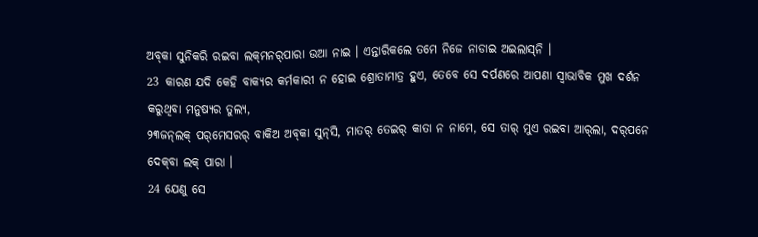ଅବ୍‌କା ସୁନିକରି ରଇବା ଲକ୍‌ମନର୍‌ପାରା ଉଆ ନାଇ । ଏନ୍ତାରିକଲେ ତମେ ନିଜେ ନାଡାଇ ଅଇଲାସ୍‌ନି ।
23 କାରଣ ଯଦି କେହି ବାକ୍ୟର କର୍ମକାରୀ ନ ହୋଇ ଶ୍ରୋତାମାତ୍ର ହୁଏ, ତେବେ ସେ ଦର୍ପଣରେ ଆପଣା ସ୍ୱାଭାବିକ ମୁଖ ଦର୍ଶନ କରୁଥିବା ମନୁଷ୍ୟର ତୁଲ୍ୟ,
୨୩ଜନ୍‌ଲକ୍‌ ପର୍‌ମେସରର୍‌ ବାକିଅ ଅବ୍‌କା ସୁନ୍‌ସି, ମାତର୍‌ ତେଇର୍‌ କାତା ନ ନାମେ, ସେ ତାର୍‌ ମୁଏ ରଇବା ଆର୍‌ଲା, ଦର୍‌ପନେ ଦେକ୍‌ବା ଲକ୍‌ ପାରା ।
24 ଯେଣୁ ସେ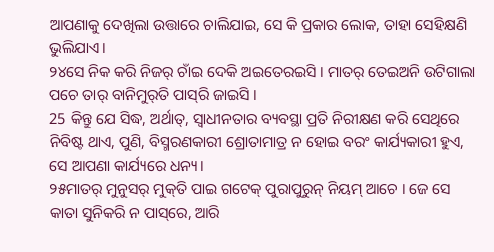ଆପଣାକୁ ଦେଖିଲା ଉତ୍ତାରେ ଚାଲିଯାଇ, ସେ କି ପ୍ରକାର ଲୋକ, ତାହା ସେହିକ୍ଷଣି ଭୁଲିଯାଏ।
୨୪ସେ ନିକ କରି ନିଜର୍‌ ଚାଁଇ ଦେକି ଅଇତେରଇସି । ମାତର୍‌ ତେଇଅନି ଉଟିଗାଲା ପଚେ ତାର୍‌ ବାନିମୁର୍‌ତି ପାସ୍‌ରି ଜାଇସି ।
25 କିନ୍ତୁ ଯେ ସିଦ୍ଧ, ଅର୍ଥାତ୍‍, ସ୍ୱାଧୀନତାର ବ୍ୟବସ୍ଥା ପ୍ରତି ନିରୀକ୍ଷଣ କରି ସେଥିରେ ନିବିଷ୍ଟ ଥାଏ, ପୁଣି, ବିସ୍ମରଣକାରୀ ଶ୍ରୋତାମାତ୍ର ନ ହୋଇ ବରଂ କାର୍ଯ୍ୟକାରୀ ହୁଏ, ସେ ଆପଣା କାର୍ଯ୍ୟରେ ଧନ୍ୟ।
୨୫ମାତର୍‌ ମୁନୁସର୍‌ ମୁକ୍‌ତି ପାଇ ଗଟେକ୍‌ ପୁରାପୁରୁନ୍‌ ନିୟମ୍‌ ଆଚେ । ଜେ ସେ କାତା ସୁନିକରି ନ ପାସ୍‌ରେ, ଆରି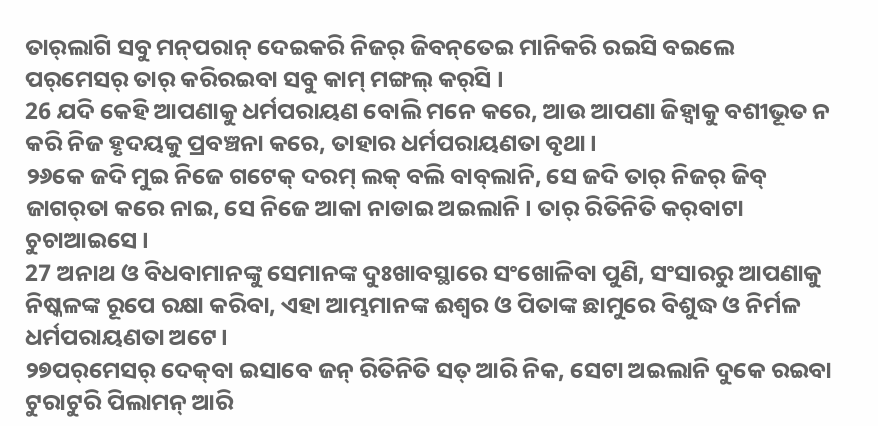ତାର୍‌ଲାଗି ସବୁ ମନ୍‌ପରାନ୍‌ ଦେଇକରି ନିଜର୍‌ ଜିବନ୍‌ତେଇ ମାନିକରି ରଇସି ବଇଲେ ପର୍‌ମେସର୍‌ ତାର୍‌ କରିରଇବା ସବୁ କାମ୍‌ ମଙ୍ଗଲ୍‍ କର୍‌ସି ।
26 ଯଦି କେହି ଆପଣାକୁ ଧର୍ମପରାୟଣ ବୋଲି ମନେ କରେ, ଆଉ ଆପଣା ଜିହ୍ୱାକୁ ବଶୀଭୂତ ନ କରି ନିଜ ହୃଦୟକୁ ପ୍ରବଞ୍ଚନା କରେ, ତାହାର ଧର୍ମପରାୟଣତା ବୃଥା।
୨୬କେ ଜଦି ମୁଇ ନିଜେ ଗଟେକ୍‌ ଦରମ୍‌ ଲକ୍‌ ବଲି ବାବ୍‌ଲାନି, ସେ ଜଦି ତାର୍‌ ନିଜର୍‌ ଜିବ୍‌ ଜାଗର୍‌ତା କରେ ନାଇ, ସେ ନିଜେ ଆକା ନାଡାଇ ଅଇଲାନି । ତାର୍‌ ରିତିନିତି କର୍‌ବାଟା ଚୁଚାଆଇସେ ।
27 ଅନାଥ ଓ ବିଧବାମାନଙ୍କୁ ସେମାନଙ୍କ ଦୁଃଖାବସ୍ଥାରେ ସଂଖୋଳିବା ପୁଣି, ସଂସାରରୁ ଆପଣାକୁ ନିଷ୍କଳଙ୍କ ରୂପେ ରକ୍ଷା କରିବା, ଏହା ଆମ୍ଭମାନଙ୍କ ଈଶ୍ବର ଓ ପିତାଙ୍କ ଛାମୁରେ ବିଶୁଦ୍ଧ ଓ ନିର୍ମଳ ଧର୍ମପରାୟଣତା ଅଟେ।
୨୭ପର୍‌ମେସର୍‌ ଦେକ୍‌ବା ଇସାବେ ଜନ୍‌ ରିତିନିତି ସତ୍‌ ଆରି ନିକ, ସେଟା ଅଇଲାନି ଦୁକେ ରଇବା ଟୁରାଟୁରି ପିଲାମନ୍‌ ଆରି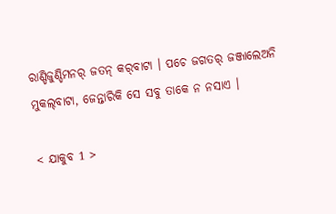ରାଣ୍ଡିଜୁଣ୍ଡିମନର୍‌ ଜତନ୍‌ କର୍‌ବାଟା । ପଚେ ଜଗତର୍‌ ଜଞ୍ଜାଲେଅନି ମୁକଲ୍‌ବାଟା, ଜେନ୍ତାରିକି ସେ ସବୁ ତାକେ ନ ନସାଏ ।

< ଯାକୁବ 1 >